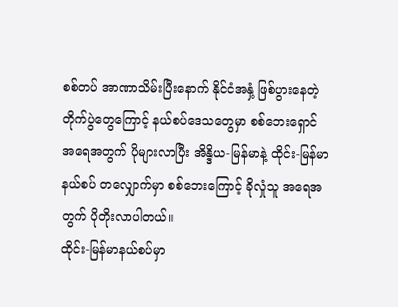စစ်တပ် အာဏာသိမ်းပြီးနောက် နိုင်ငံအနှံ့ ဖြစ်ပွားနေတဲ့ တိုက်ပွဲတွေကြောင့် နယ်စပ်ဒေသတွေမှာ စစ်ဘေးရှောင် အရေအတွက် ပိုများလာပြီး အိန္ဒိယ-မြန်မာနဲ့ ထိုင်း-မြန်မာ နယ်စပ် တလျှောက်မှာ စစ်ဘေးကြောင့် ခိုလှုံသူ အရေအတွက် ပိုတိုးလာပါတယ်။
ထိုင်း-မြန်မာနယ်စပ်မှာ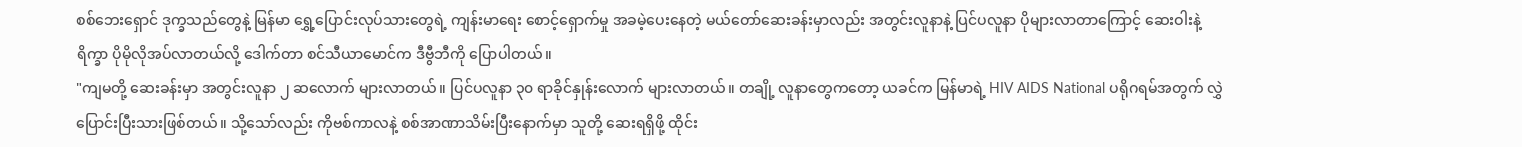စစ်ဘေးရှောင် ဒုက္ခသည်တွေနဲ့ မြန်မာ ရွှေ့ပြောင်းလုပ်သားတွေရဲ့ ကျန်းမာရေး စောင့်ရှောက်မှု အခမဲ့ပေးနေတဲ့ မယ်တော်ဆေးခန်းမှာလည်း အတွင်းလူနာနဲ့ ပြင်ပလူနာ ပိုများလာတာကြောင့် ဆေးဝါးနဲ့ ရိက္ခာ ပိုမိုလိုအပ်လာတယ်လို့ ဒေါက်တာ စင်သီယာမောင်က ဒီဗွီဘီကို ပြောပါတယ်။
"ကျမတို့ ဆေးခန်းမှာ အတွင်းလူနာ ၂ ဆလောက် များလာတယ်။ ပြင်ပလူနာ ၃၀ ရာခိုင်နှုန်းလောက် များလာတယ်။ တချို့ လူနာတွေကတော့ ယခင်က မြန်မာရဲ့ HIV AIDS National ပရိုဂရမ်အတွက် လွှဲပြောင်းပြီးသားဖြစ်တယ်။ သို့သော်လည်း ကိုဗစ်ကာလနဲ့ စစ်အာဏာသိမ်းပြီးနောက်မှာ သူတို့ ဆေးရရှိဖို့ ထိုင်း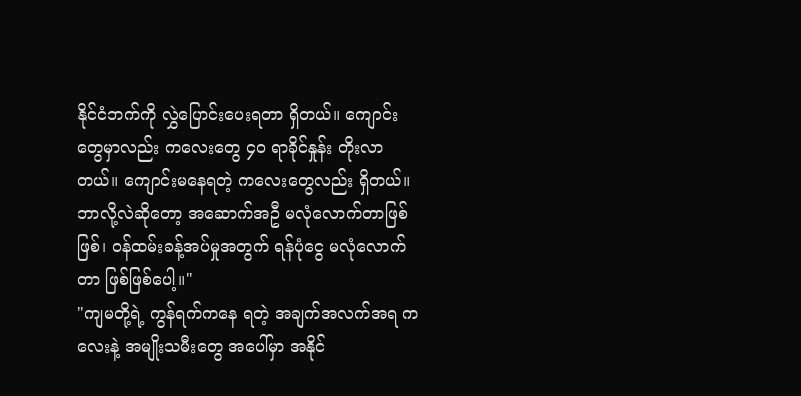နိုင်ငံဘက်ကို လွှဲပြောင်းပေးရတာ ရှိတယ်။ ကျောင်းတွေမှာလည်း ကလေးတွေ ၄၀ ရာခိုင်နှုန်း တိုးလာတယ်။ ကျောင်းမနေရတဲ့ ကလေးတွေလည်း ရှိတယ်။ ဘာလို့လဲဆိုတော့ အဆောက်အဦ မလုံလောက်တာဖြစ်ဖြစ်၊ ဝန်ထမ်းခန့်အပ်မှုအတွက် ရန်ပုံငွေ မလုံလောက်တာ ဖြစ်ဖြစ်ပေါ့။"
"ကျမတို့ရဲ့ ကွန်ရက်ကနေ ရတဲ့ အချက်အလက်အရ ကလေးနဲ့ အမျိုးသမီးတွေ အပေါ်မှာ အနိုင်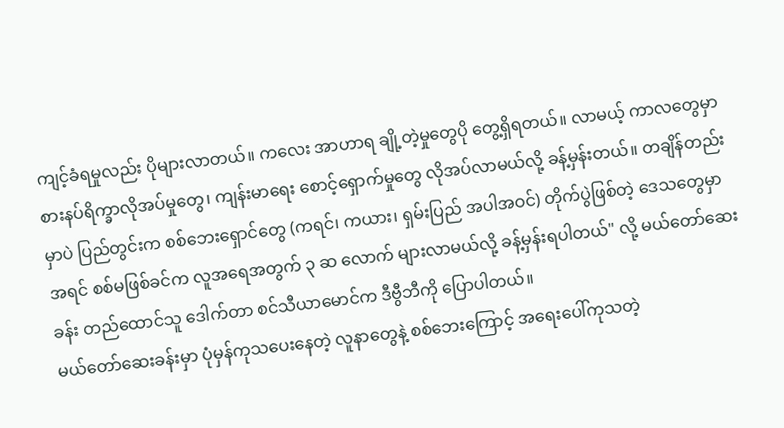ကျင့်ခံရမှုလည်း ပိုများလာတယ်။ ကလေး အာဟာရ ချို့တဲ့မှုတွေပို တွေ့ရှိရတယ်။ လာမယ့် ကာလတွေမှာ စားနပ်ရိက္ခာလိုအပ်မှုတွေ၊ ကျန်းမာရေး စောင့်ရှောက်မှုတွေ လိုအပ်လာမယ်လို့ ခန့်မှန်းတယ်။ တချိန်တည်းမှာပဲ ပြည်တွင်းက စစ်ဘေးရှောင်တွေ (ကရင်၊ ကယား၊ ရှမ်းပြည် အပါအဝင်) တိုက်ပွဲဖြစ်တဲ့ ဒေသတွေမှာ အရင် စစ်မဖြစ်ခင်က လူအရေအတွက် ၃ ဆ လောက် များလာမယ်လို့ ခန့်မှန်းရပါတယ်" လို့ မယ်တော်ဆေးခန်း တည်ထောင်သူ ဒေါက်တာ စင်သီယာမောင်က ဒီဗွီဘီကို ပြောပါတယ်။
မယ်တော်ဆေးခန်းမှာ ပုံမှန်ကုသပေးနေတဲ့ လူနာတွေနဲ့ စစ်ဘေးကြောင့် အရေးပေါ်ကုသတဲ့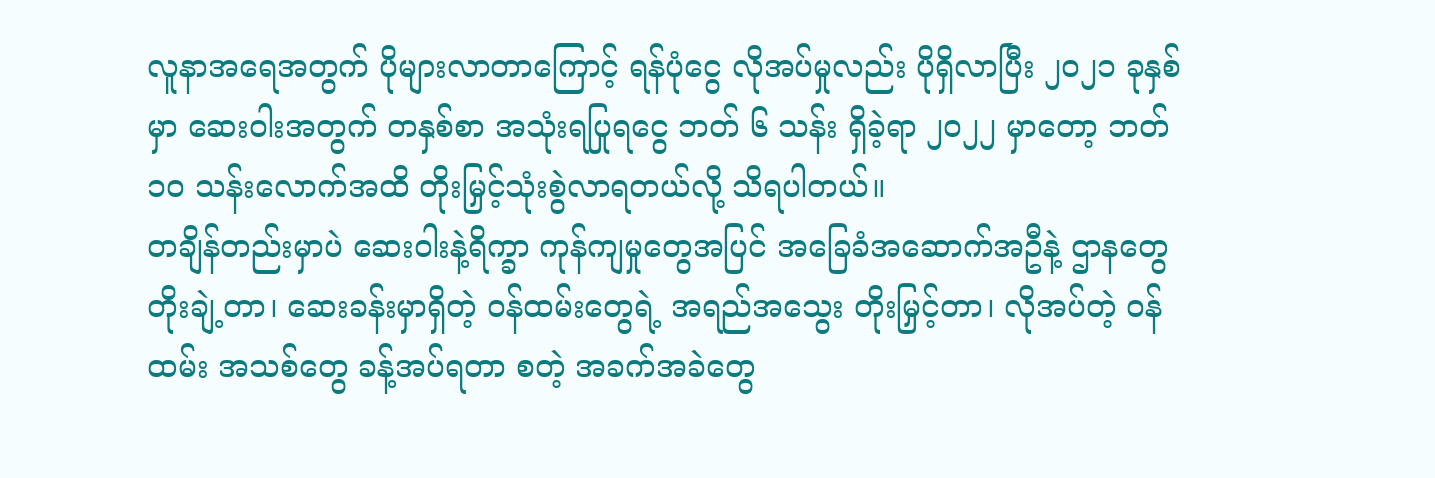လူနာအရေအတွက် ပိုများလာတာကြောင့် ရန်ပုံငွေ လိုအပ်မှုလည်း ပိုရှိလာပြီး ၂၀၂၁ ခုနှစ်မှာ ဆေးဝါးအတွက် တနှစ်စာ အသုံးရပြုရငွေ ဘတ် ၆ သန်း ရှိခဲ့ရာ ၂၀၂၂ မှာတော့ ဘတ် ၁၀ သန်းလောက်အထိ တိုးမြှင့်သုံးစွဲလာရတယ်လို့ သိရပါတယ်။
တချိန်တည်းမှာပဲ ဆေးဝါးနဲ့ရိက္ခာ ကုန်ကျမှုတွေအပြင် အခြေခံအဆောက်အဦနဲ့ ဌာနတွေ တိုးချဲ့တာ၊ ဆေးခန်းမှာရှိတဲ့ ဝန်ထမ်းတွေရဲ့ အရည်အသွေး တိုးမြှင့်တာ၊ လိုအပ်တဲ့ ဝန်ထမ်း အသစ်တွေ ခန့်အပ်ရတာ စတဲ့ အခက်အခဲတွေ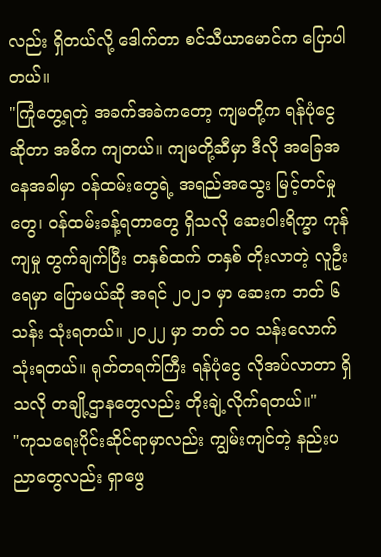လည်း ရှိတယ်လို့ ဒေါက်တာ စင်သီယာမောင်က ပြောပါတယ်။
"ကြုံတွေ့ရတဲ့ အခက်အခဲကတော့ ကျမတို့က ရန်ပုံငွေဆိုတာ အဓိက ကျတယ်။ ကျမတို့ဆီမှာ ဒီလို အခြေအနေအခါမှာ ဝန်ထမ်းတွေရဲ့ အရည်အသွေး မြင့်တင်မှုတွေ၊ ဝန်ထမ်းခန့်ရတာတွေ ရှိသလို ဆေးဝါးရိက္ခာ ကုန်ကျမှု တွက်ချက်ပြီး တနှစ်ထက် တနှစ် တိုးလာတဲ့ လူဦးရေမှာ ပြောမယ်ဆို အရင် ၂၀၂၁ မှာ ဆေးက ဘတ် ၆ သန်း သုံးရတယ်။ ၂၀၂၂ မှာ ဘတ် ၁၀ သန်းလောက် သုံးရတယ်။ ရုတ်တရက်ကြီး ရန်ပုံငွေ လိုအပ်လာတာ ရှိသလို တချို့ဌာနတွေလည်း တိုးချဲ့လိုက်ရတယ်။"
"ကုသရေးပိုင်းဆိုင်ရာမှာလည်း ကျွမ်းကျင်တဲ့ နည်းပညာတွေလည်း ရှာဖွေ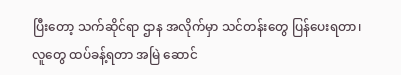ပြီးတော့ သက်ဆိုင်ရာ ဌာန အလိုက်မှာ သင်တန်းတွေ ပြန်ပေးရတာ၊ လူတွေ ထပ်ခန့်ရတာ အမြဲ ဆောင်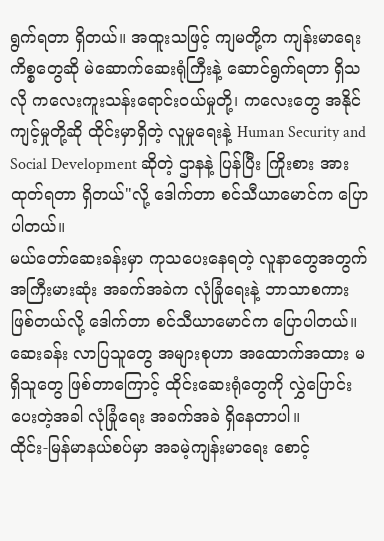ရွက်ရတာ ရှိတယ်။ အထူးသဖြင့် ကျမတို့က ကျန်းမာရေးကိစ္စတွေဆို မဲဆောက်ဆေးရုံကြီးနဲ့ ဆောင်ရွက်ရတာ ရှိသလို ကလေးကူးသန်းရောင်းဝယ်မှုတို့၊ ကလေးတွေ အနိုင်ကျင့်မှုတို့ဆို ထိုင်းမှာရှိတဲ့ လူမှုရေးနဲ့ Human Security and Social Development ဆိုတဲ့ ဌာနနဲ့ ပြန်ပြီး ကြိုးစား အားထုတ်ရတာ ရှိတယ်"လို့ ဒေါက်တာ စင်သီယာမောင်က ပြောပါတယ်။
မယ်တော်ဆေးခန်းမှာ ကုသပေးနေရတဲ့ လူနာတွေအတွက် အကြီးမားဆုံး အခက်အခဲက လုံခြုံရေးနဲ့ ဘာသာစကား ဖြစ်တယ်လို့ ဒေါက်တာ စင်သီယာမောင်က ပြောပါတယ်။ ဆေးခန်း လာပြသူတွေ အများစုဟာ အထောက်အထား မရှိသူတွေ ဖြစ်တာကြောင့် ထိုင်းဆေးရုံတွေကို လွှဲပြောင်းပေးတဲ့အခါ လုံခြုံရေး အခက်အခဲ ရှိနေတာပါ။
ထိုင်း-မြန်မာနယ်စပ်မှာ အခမဲ့ကျန်းမာရေး စောင့်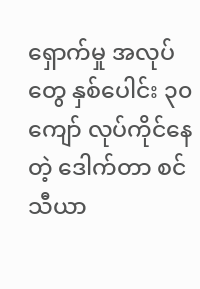ရှောက်မှု အလုပ်တွေ နှစ်ပေါင်း ၃၀ ကျော် လုပ်ကိုင်နေတဲ့ ဒေါက်တာ စင်သီယာ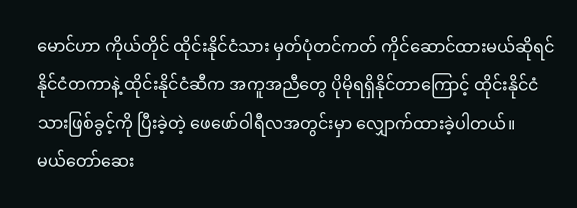မောင်ဟာ ကိုယ်တိုင် ထိုင်းနိုင်ငံသား မှတ်ပုံတင်ကတ် ကိုင်ဆောင်ထားမယ်ဆိုရင် နိုင်ငံတကာနဲ့ ထိုင်းနိုင်ငံဆီက အကူအညီတွေ ပိုမိုရရှိနိုင်တာကြောင့် ထိုင်းနိုင်ငံသားဖြစ်ခွင့်ကို ပြီးခဲ့တဲ့ ဖေဖော်ဝါရီလအတွင်းမှာ လျှောက်ထားခဲ့ပါတယ်။
မယ်တော်ဆေး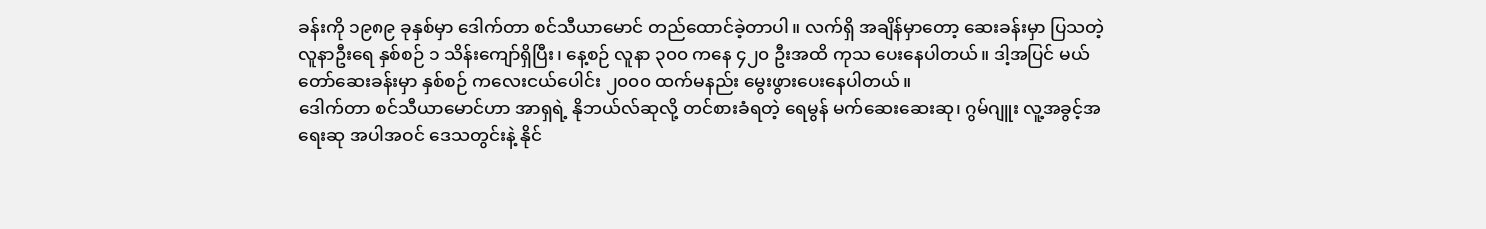ခန်းကို ၁၉၈၉ ခုနှစ်မှာ ဒေါက်တာ စင်သီယာမောင် တည်ထောင်ခဲ့တာပါ။ လက်ရှိ အချိန်မှာတော့ ဆေးခန်းမှာ ပြသတဲ့ လူနာဦးရေ နှစ်စဉ် ၁ သိန်းကျော်ရှိပြီး၊ နေ့စဉ် လူနာ ၃၀၀ ကနေ ၄၂၀ ဦးအထိ ကုသ ပေးနေပါတယ်။ ဒါ့အပြင် မယ်တော်ဆေးခန်းမှာ နှစ်စဉ် ကလေးငယ်ပေါင်း ၂၀၀၀ ထက်မနည်း မွေးဖွားပေးနေပါတယ်။
ဒေါက်တာ စင်သီယာမောင်ဟာ အာရှရဲ့ နိုဘယ်လ်ဆုလို့ တင်စားခံရတဲ့ ရေမွန် မက်ဆေးဆေးဆု၊ ဂွမ်ဂျူး လူ့အခွင့်အရေးဆု အပါအဝင် ဒေသတွင်းနဲ့ နိုင်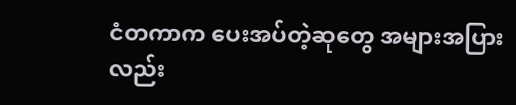ငံတကာက ပေးအပ်တဲ့ဆုတွေ အများအပြားလည်း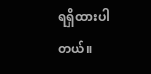ရရှိထားပါတယ်။